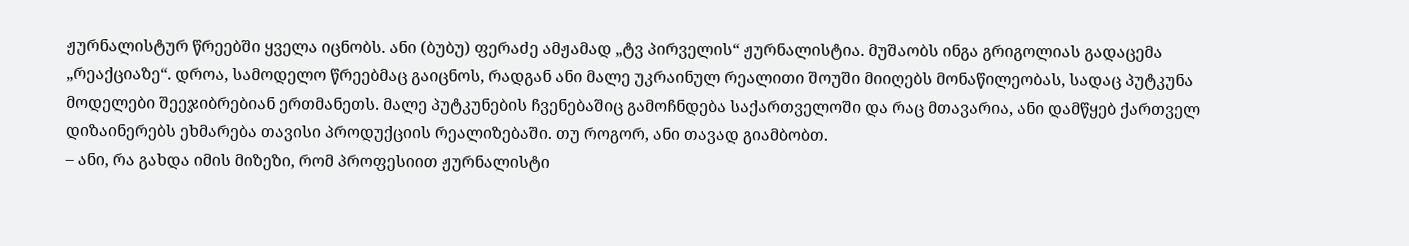ჟურნალისტურ წრეებში ყველა იცნობს. ანი (ბუბუ) ფერაძე ამჟამად „ტვ პირველის“ ჟურნალისტია. მუშაობს ინგა გრიგოლიას გადაცემა „რეაქციაზე“. დროა, სამოდელო წრეებმაც გაიცნოს, რადგან ანი მალე უკრაინულ რეალითი შოუში მიიღებს მონაწილეობას, სადაც პუტკუნა მოდელები შეეჯიბრებიან ერთმანეთს. მალე პუტკუნების ჩვენებაშიც გამოჩნდება საქართველოში და რაც მთავარია, ანი დამწყებ ქართველ დიზაინერებს ეხმარება თავისი პროდუქციის რეალიზებაში. თუ როგორ, ანი თავად გიამბობთ.
– ანი, რა გახდა იმის მიზეზი, რომ პროფესიით ჟურნალისტი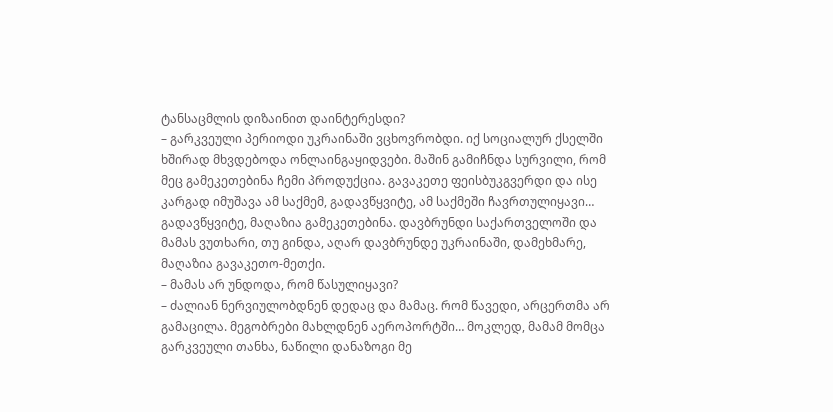ტანსაცმლის დიზაინით დაინტერესდი?
– გარკვეული პერიოდი უკრაინაში ვცხოვრობდი. იქ სოციალურ ქსელში ხშირად მხვდებოდა ონლაინგაყიდვები. მაშინ გამიჩნდა სურვილი, რომ მეც გამეკეთებინა ჩემი პროდუქცია. გავაკეთე ფეისბუკგვერდი და ისე კარგად იმუშავა ამ საქმემ, გადავწყვიტე, ამ საქმეში ჩავრთულიყავი… გადავწყვიტე, მაღაზია გამეკეთებინა. დავბრუნდი საქართველოში და მამას ვუთხარი, თუ გინდა, აღარ დავბრუნდე უკრაინაში, დამეხმარე, მაღაზია გავაკეთო-მეთქი.
– მამას არ უნდოდა, რომ წასულიყავი?
– ძალიან ნერვიულობდნენ დედაც და მამაც. რომ წავედი, არცერთმა არ გამაცილა. მეგობრები მახლდნენ აეროპორტში… მოკლედ, მამამ მომცა გარკვეული თანხა, ნაწილი დანაზოგი მე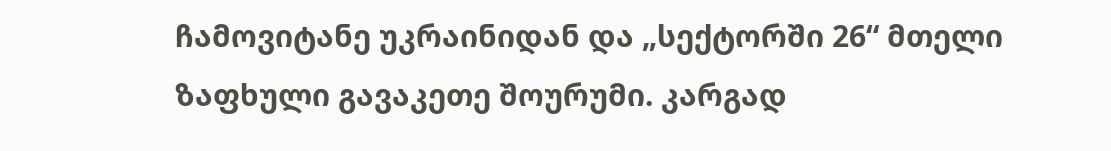ჩამოვიტანე უკრაინიდან და „სექტორში 26“ მთელი ზაფხული გავაკეთე შოურუმი. კარგად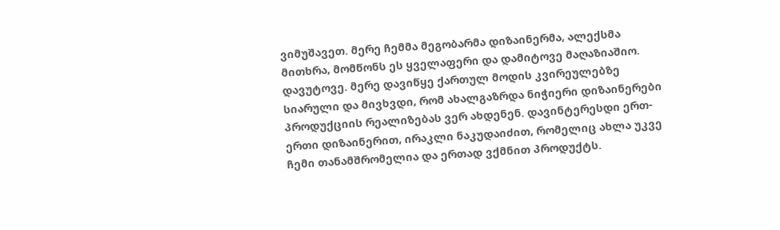ვიმუშავეთ. მერე ჩემმა მეგობარმა დიზაინერმა, ალექსმა მითხრა, მომწონს ეს ყველაფერი და დამიტოვე მაღაზიაშიო. დავუტოვე. მერე დავიწყე ქართულ მოდის კვირეულებზე სიარული და მივხვდი, რომ ახალგაზრდა ნიჭიერი დიზაინერები პროდუქციის რეალიზებას ვერ ახდენენ. დავინტერესდი ერთ-ერთი დიზაინერით, ირაკლი ნაკუდაიძით, რომელიც ახლა უკვე ჩემი თანამშრომელია და ერთად ვქმნით პროდუქტს.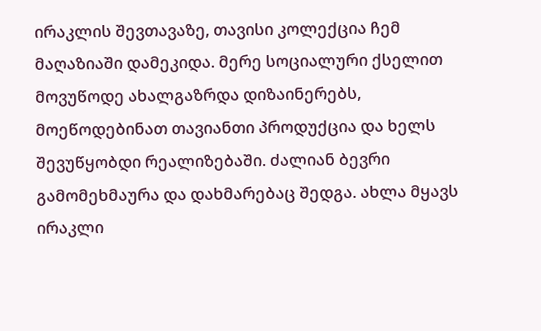ირაკლის შევთავაზე, თავისი კოლექცია ჩემ მაღაზიაში დამეკიდა. მერე სოციალური ქსელით მოვუწოდე ახალგაზრდა დიზაინერებს, მოეწოდებინათ თავიანთი პროდუქცია და ხელს შევუწყობდი რეალიზებაში. ძალიან ბევრი გამომეხმაურა და დახმარებაც შედგა. ახლა მყავს ირაკლი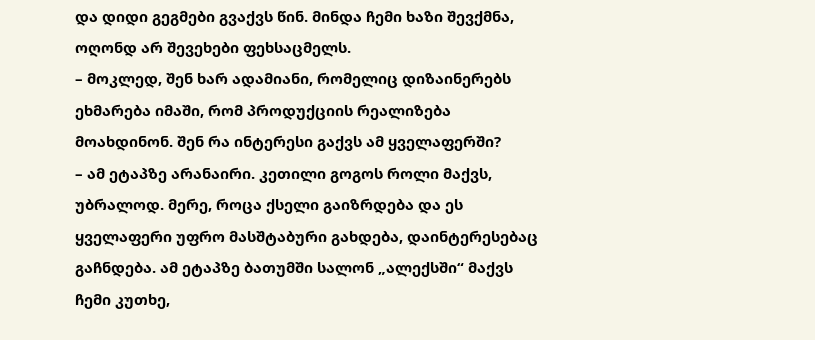და დიდი გეგმები გვაქვს წინ. მინდა ჩემი ხაზი შევქმნა, ოღონდ არ შევეხები ფეხსაცმელს.
– მოკლედ, შენ ხარ ადამიანი, რომელიც დიზაინერებს ეხმარება იმაში, რომ პროდუქციის რეალიზება მოახდინონ. შენ რა ინტერესი გაქვს ამ ყველაფერში?
– ამ ეტაპზე არანაირი. კეთილი გოგოს როლი მაქვს, უბრალოდ. მერე, როცა ქსელი გაიზრდება და ეს ყველაფერი უფრო მასშტაბური გახდება, დაინტერესებაც გაჩნდება. ამ ეტაპზე ბათუმში სალონ „ალექსში“ მაქვს ჩემი კუთხე,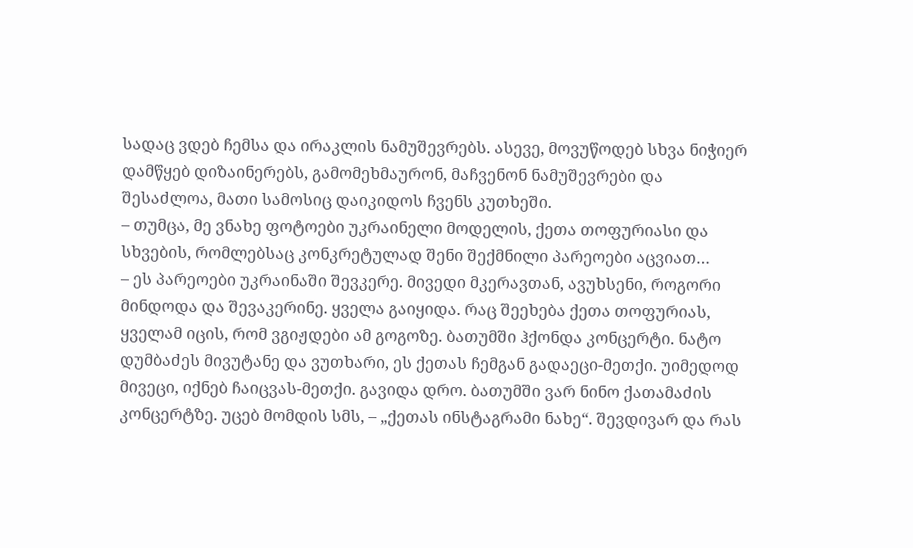სადაც ვდებ ჩემსა და ირაკლის ნამუშევრებს. ასევე, მოვუწოდებ სხვა ნიჭიერ დამწყებ დიზაინერებს, გამომეხმაურონ, მაჩვენონ ნამუშევრები და შესაძლოა, მათი სამოსიც დაიკიდოს ჩვენს კუთხეში.
– თუმცა, მე ვნახე ფოტოები უკრაინელი მოდელის, ქეთა თოფურიასი და სხვების, რომლებსაც კონკრეტულად შენი შექმნილი პარეოები აცვიათ…
– ეს პარეოები უკრაინაში შევკერე. მივედი მკერავთან, ავუხსენი, როგორი მინდოდა და შევაკერინე. ყველა გაიყიდა. რაც შეეხება ქეთა თოფურიას, ყველამ იცის, რომ ვგიჟდები ამ გოგოზე. ბათუმში ჰქონდა კონცერტი. ნატო დუმბაძეს მივუტანე და ვუთხარი, ეს ქეთას ჩემგან გადაეცი-მეთქი. უიმედოდ მივეცი, იქნებ ჩაიცვას-მეთქი. გავიდა დრო. ბათუმში ვარ ნინო ქათამაძის კონცერტზე. უცებ მომდის სმს, – „ქეთას ინსტაგრამი ნახე“. შევდივარ და რას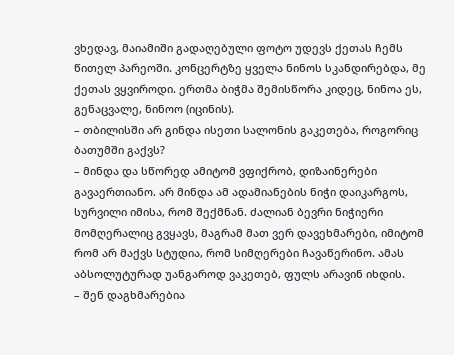ვხედავ, მაიამიში გადაღებული ფოტო უდევს ქეთას ჩემს წითელ პარეოში. კონცერტზე ყველა ნინოს სკანდირებდა, მე ქეთას ვყვიროდი. ერთმა ბიჭმა შემისწორა კიდეც, ნინოა ეს, გენაცვალე, ნინოო (იცინის).
– თბილისში არ გინდა ისეთი სალონის გაკეთება, როგორიც ბათუმში გაქვს?
– მინდა და სწორედ ამიტომ ვფიქრობ, დიზაინერები გავაერთიანო. არ მინდა ამ ადამიანების ნიჭი დაიკარგოს, სურვილი იმისა, რომ შექმნან. ძალიან ბევრი ნიჭიერი მომღერალიც გვყავს, მაგრამ მათ ვერ დავეხმარები, იმიტომ რომ არ მაქვს სტუდია, რომ სიმღერები ჩავაწერინო. ამას აბსოლუტურად უანგაროდ ვაკეთებ, ფულს არავინ იხდის.
– შენ დაგხმარებია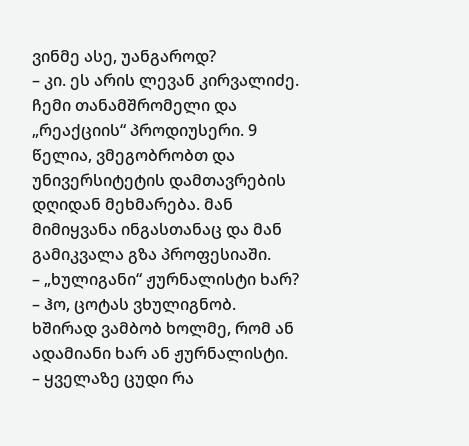ვინმე ასე, უანგაროდ?
– კი. ეს არის ლევან კირვალიძე. ჩემი თანამშრომელი და „რეაქციის“ პროდიუსერი. 9 წელია, ვმეგობრობთ და უნივერსიტეტის დამთავრების დღიდან მეხმარება. მან მიმიყვანა ინგასთანაც და მან გამიკვალა გზა პროფესიაში.
– „ხულიგანი“ ჟურნალისტი ხარ?
– ჰო, ცოტას ვხულიგნობ. ხშირად ვამბობ ხოლმე, რომ ან ადამიანი ხარ ან ჟურნალისტი.
– ყველაზე ცუდი რა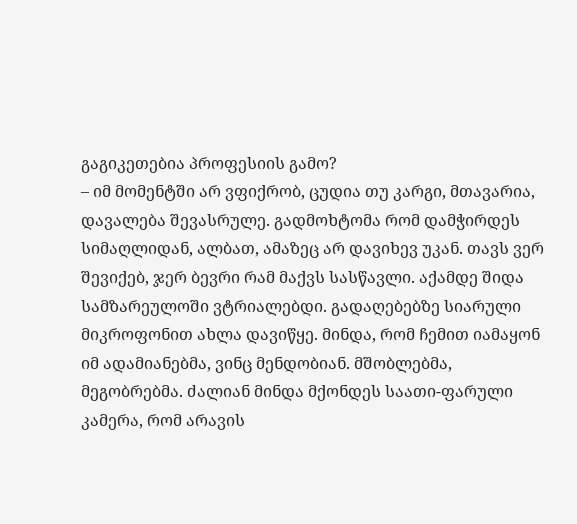გაგიკეთებია პროფესიის გამო?
– იმ მომენტში არ ვფიქრობ, ცუდია თუ კარგი, მთავარია, დავალება შევასრულე. გადმოხტომა რომ დამჭირდეს სიმაღლიდან, ალბათ, ამაზეც არ დავიხევ უკან. თავს ვერ შევიქებ, ჯერ ბევრი რამ მაქვს სასწავლი. აქამდე შიდა სამზარეულოში ვტრიალებდი. გადაღებებზე სიარული მიკროფონით ახლა დავიწყე. მინდა, რომ ჩემით იამაყონ იმ ადამიანებმა, ვინც მენდობიან. მშობლებმა, მეგობრებმა. ძალიან მინდა მქონდეს საათი-ფარული კამერა, რომ არავის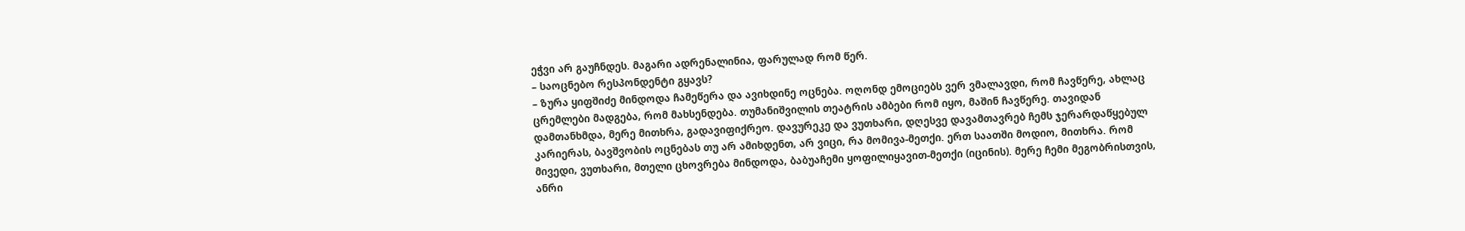ეჭვი არ გაუჩნდეს. მაგარი ადრენალინია, ფარულად რომ წერ.
– საოცნებო რესპონდენტი გყავს?
– ზურა ყიფშიძე მინდოდა ჩამეწერა და ავიხდინე ოცნება. ოღონდ ემოციებს ვერ ვმალავდი, რომ ჩავწერე, ახლაც ცრემლები მადგება, რომ მახსენდება. თუმანიშვილის თეატრის ამბები რომ იყო, მაშინ ჩავწერე. თავიდან დამთანხმდა, მერე მითხრა, გადავიფიქრეო. დავურეკე და ვუთხარი, დღესვე დავამთავრებ ჩემს ჯერარდაწყებულ კარიერას, ბავშვობის ოცნებას თუ არ ამიხდენთ, არ ვიცი, რა მომივა-მეთქი. ერთ საათში მოდიო, მითხრა. რომ მივედი, ვუთხარი, მთელი ცხოვრება მინდოდა, ბაბუაჩემი ყოფილიყავით-მეთქი (იცინის). მერე ჩემი მეგობრისთვის, ანრი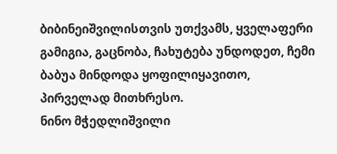ბიბინეიშვილისთვის უთქვამს, ყველაფერი გამიგია, გაცნობა, ჩახუტება უნდოდეთ, ჩემი ბაბუა მინდოდა ყოფილიყავითო, პირველად მითხრესო.
ნინო მჭედლიშვილი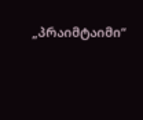„პრაიმტაიმი“